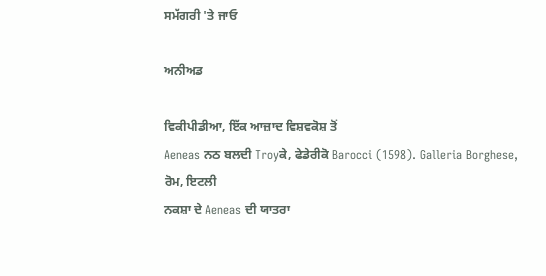ਸਮੱਗਰੀ 'ਤੇ ਜਾਓ

ਅਨੀਅਡ

ਵਿਕੀਪੀਡੀਆ, ਇੱਕ ਆਜ਼ਾਦ ਵਿਸ਼ਵਕੋਸ਼ ਤੋਂ
Aeneas ਨਠ ਬਲਦੀ Troyਕੇ, ਫੇਡੇਰੀਕੋ Barocci (1598). Galleria Borghese, ਰੋਮ, ਇਟਲੀ
ਨਕਸ਼ਾ ਦੇ Aeneas ਦੀ ਯਾਤਰਾ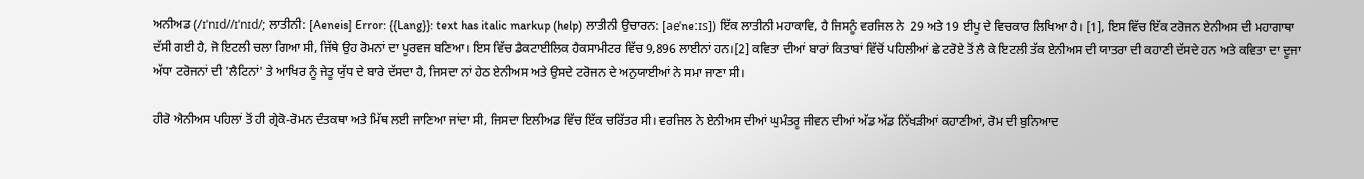ਅਨੀਅਡ (/ɪˈnɪd//ɪˈnɪd/; ਲਾਤੀਨੀ: [Aeneis] Error: {{Lang}}: text has italic markup (help) ਲਾਤੀਨੀ ਉਚਾਰਨ: [ae̯ˈneːɪs]) ਇੱਕ ਲਾਤੀਨੀ ਮਹਾਕਾਵਿ, ਹੈ ਜਿਸਨੂੰ ਵਰਜਿਲ ਨੇ  29 ਅਤੇ 19 ਈਪੂ ਦੇ ਵਿਚਕਾਰ ਲਿਖਿਆ ਹੈ। [1], ਇਸ ਵਿੱਚ ਇੱਕ ਟਰੋਜਨ ਏਨੀਅਸ ਦੀ ਮਹਾਗਾਥਾ ਦੱਸੀ ਗਈ ਹੈ, ਜੋ ਇਟਲੀ ਚਲਾ ਗਿਆ ਸੀ, ਜਿੱਥੇ ਉਹ ਰੋਮਨਾਂ ਦਾ ਪੂਰਵਜ ਬਣਿਆ। ਇਸ ਵਿੱਚ ਡੈਕਟਾਈਲਿਕ ਹੈਕਸਾਮੀਟਰ ਵਿੱਚ 9,896 ਲਾਈਨਾਂ ਹਨ।[2] ਕਵਿਤਾ ਦੀਆਂ ਬਾਰਾਂ ਕਿਤਾਬਾਂ ਵਿੱਚੋਂ ਪਹਿਲੀਆਂ ਛੇ ਟਰੋਏ ਤੋਂ ਲੈ ਕੇ ਇਟਲੀ ਤੱਕ ਏਨੀਅਸ ਦੀ ਯਾਤਰਾ ਦੀ ਕਹਾਣੀ ਦੱਸਦੇ ਹਨ ਅਤੇ ਕਵਿਤਾ ਦਾ ਦੂਜਾ ਅੱਧਾ ਟਰੋਜਨਾਂ ਦੀ 'ਲੈਟਿਨਾਂ' ਤੇ ਆਖਿਰ ਨੂੰ ਜੇਤੂ ਯੁੱਧ ਦੇ ਬਾਰੇ ਦੱਸਦਾ ਹੈ, ਜਿਸਦਾ ਨਾਂ ਹੇਠ ਏਨੀਅਸ ਅਤੇ ਉਸਦੇ ਟਰੋਜਨ ਦੇ ਅਨੁਯਾਈਆਂ ਨੇ ਸਮਾ ਜਾਣਾ ਸੀ।

ਹੀਰੋ ਐਨੀਅਸ ਪਹਿਲਾਂ ਤੋਂ ਹੀ ਗ੍ਰੇਕੋ-ਰੋਮਨ ਦੰਤਕਥਾ ਅਤੇ ਮਿੱਥ ਲਈ ਜਾਣਿਆ ਜਾਂਦਾ ਸੀ, ਜਿਸਦਾ ਇਲੀਅਡ ਵਿੱਚ ਇੱਕ ਚਰਿੱਤਰ ਸੀ। ਵਰਜਿਲ ਨੇ ਏਨੀਅਸ ਦੀਆਂ ਘੁਮੰਤਰੂ ਜੀਵਨ ਦੀਆਂ ਅੱਡ ਅੱਡ ਨਿੱਖੜੀਆਂ ਕਹਾਣੀਆਂ, ਰੋਮ ਦੀ ਬੁਨਿਆਦ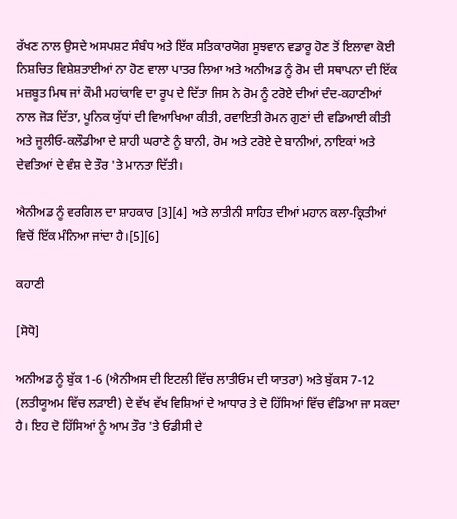ਰੱਖਣ ਨਾਲ ਉਸਦੇ ਅਸਪਸ਼ਟ ਸੰਬੰਧ ਅਤੇ ਇੱਕ ਸਤਿਕਾਰਯੋਗ ਸੂਝਵਾਨ ਵਡਾਰੂ ਹੋਣ ਤੋਂ ਇਲਾਵਾ ਕੋਈ ਨਿਸ਼ਚਿਤ ਵਿਸ਼ੇਸ਼ਤਾਈਆਂ ਨਾ ਹੋਣ ਵਾਲਾ ਪਾਤਰ ਲਿਆ ਅਤੇ ਅਨੀਅਡ ਨੂੰ ਰੋਮ ਦੀ ਸਥਾਪਨਾ ਦੀ ਇੱਕ ਮਜ਼ਬੂਤ ਮਿਥ ਜਾਂ ਕੌਮੀ ਮਹਾਂਕਾਵਿ ਦਾ ਰੂਪ ਦੇ ਦਿੱਤਾ ਜਿਸ ਨੇ ਰੋਮ ਨੂੰ ਟਰੋਏ ਦੀਆਂ ਦੰਦ-ਕਹਾਣੀਆਂ ਨਾਲ ਜੋੜ ਦਿੱਤਾ, ਪੂਨਿਕ ਯੁੱਧਾਂ ਦੀ ਵਿਆਖਿਆ ਕੀਤੀ, ਰਵਾਇਤੀ ਰੋਮਨ ਗੁਣਾਂ ਦੀ ਵਡਿਆਈ ਕੀਤੀ ਅਤੇ ਜੂਲੀਓ-ਕਲੌਡੀਆ ਦੇ ਸ਼ਾਹੀ ਘਰਾਣੇ ਨੂੰ ਬਾਨੀ, ਰੋਮ ਅਤੇ ਟਰੋਏ ਦੇ ਬਾਨੀਆਂ, ਨਾਇਕਾਂ ਅਤੇ ਦੇਵਤਿਆਂ ਦੇ ਵੰਸ਼ ਦੇ ਤੌਰ 'ਤੇ ਮਾਨਤਾ ਦਿੱਤੀ।

ਐਨੀਅਡ ਨੂੰ ਵਰਗਿਲ ਦਾ ਸ਼ਾਹਕਾਰ [3][4] ਅਤੇ ਲਾਤੀਨੀ ਸਾਹਿਤ ਦੀਆਂ ਮਹਾਨ ਕਲਾ-ਕ੍ਰਿਤੀਆਂ ਵਿਚੋਂ ਇੱਕ ਮੰਨਿਆ ਜਾਂਦਾ ਹੈ।[5][6]

ਕਹਾਣੀ

[ਸੋਧੋ]

ਅਨੀਅਡ ਨੂੰ ਬੁੱਕ 1-6 (ਐਨੀਅਸ ਦੀ ਇਟਲੀ ਵਿੱਚ ਲਾਤੀਓਮ ਦੀ ਯਾਤਰਾ) ਅਤੇ ਬੁੱਕਸ 7-12 (ਲਤੀਯੂਅਮ ਵਿੱਚ ਲੜਾਈ) ਦੇ ਵੱਖ ਵੱਖ ਵਿਸ਼ਿਆਂ ਦੇ ਆਧਾਰ ਤੇ ਦੋ ਹਿੱਸਿਆਂ ਵਿੱਚ ਵੰਡਿਆ ਜਾ ਸਕਦਾ ਹੈ। ਇਹ ਦੋ ਹਿੱਸਿਆਂ ਨੂੰ ਆਮ ਤੌਰ 'ਤੇ ਓਡੀਸੀ ਦੇ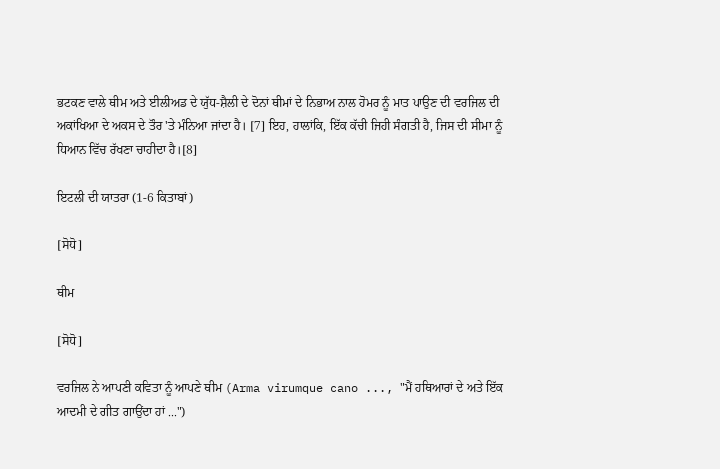ਭਟਕਣ ਵਾਲੇ ਥੀਮ ਅਤੇ ਈਲੀਅਡ ਦੇ ਯੁੱਧ-ਸ਼ੈਲੀ ਦੇ ਦੋਨਾਂ ਥੀਮਾਂ ਦੇ ਨਿਭਾਅ ਨਾਲ ਹੋਮਰ ਨੂੰ ਮਾਤ ਪਾਉਣ ਦੀ ਵਰਜਿਲ ਦੀ ਅਕਾਂਖਿਆ ਦੇ ਅਕਸ ਦੇ ਤੌਰ 'ਤੇ ਮੰਨਿਆ ਜਾਂਦਾ ਹੈ। [7] ਇਹ, ਹਾਲਾਂਕਿ, ਇੱਕ ਕੱਚੀ ਜਿਹੀ ਸੰਗਤੀ ਹੈ, ਜਿਸ ਦੀ ਸੀਮਾ ਨੂੰ ਧਿਆਨ ਵਿੱਚ ਰੱਖਣਾ ਚਾਹੀਦਾ ਹੈ।[8]

ਇਟਲੀ ਦੀ ਯਾਤਰਾ (1-6 ਕਿਤਾਬਾਂ)

[ਸੋਧੋ]

ਥੀਮ

[ਸੋਧੋ]

ਵਰਜਿਲ ਨੇ ਆਪਣੀ ਕਵਿਤਾ ਨੂੰ ਆਪਣੇ ਥੀਮ (Arma virumque cano ..., "ਮੈਂ ਹਥਿਆਰਾਂ ਦੇ ਅਤੇ ਇੱਕ ਆਦਮੀ ਦੇ ਗੀਤ ਗਾਉਂਦਾ ਹਾਂ ...")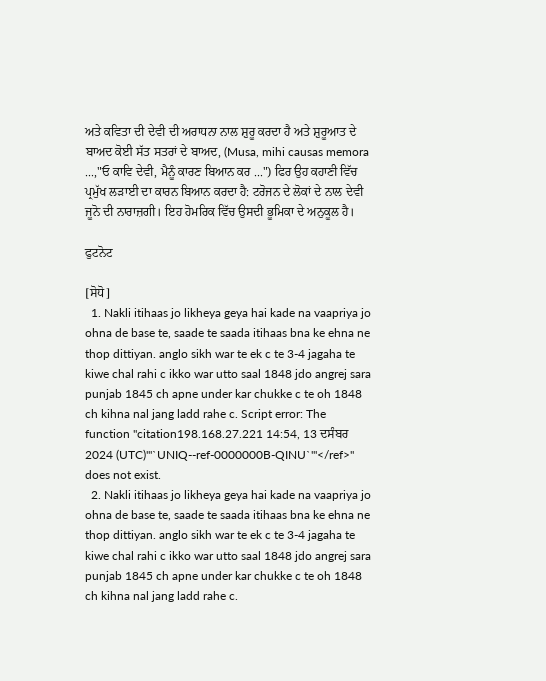ਅਤੇ ਕਵਿਤਾ ਦੀ ਦੇਵੀ ਦੀ ਅਰਾਧਨਾ ਨਾਲ ਸ਼ੁਰੂ ਕਰਦਾ ਹੈ ਅਤੇ ਸ਼ੁਰੂਆਤ ਦੇ ਬਾਅਦ ਕੋਈ ਸੱਤ ਸਤਰਾਂ ਦੇ ਬਾਅਦ, (Musa, mihi causas memora ...,"ਓ ਕਾਵਿ ਦੇਵੀ, ਮੈਨੂੰ ਕਾਰਣ ਬਿਆਨ ਕਰ ...") ਫਿਰ ਉਹ ਕਹਾਣੀ ਵਿੱਚ ਪ੍ਰਮੁੱਖ ਲੜਾਈ ਦਾ ਕਾਰਨ ਬਿਆਨ ਕਰਦਾ ਹੈ: ਟਰੋਜਨ ਦੇ ਲੋਕਾਂ ਦੇ ਨਾਲ ਦੇਵੀ ਜੂਨੋ ਦੀ ਨਾਰਾਜ਼ਗੀ। ਇਹ ਹੋਮਰਿਕ ਵਿੱਚ ਉਸਦੀ ਭੂਮਿਕਾ ਦੇ ਅਨੁਕੂਲ ਹੈ।

ਫੁਟਨੋਟ

[ਸੋਧੋ]
  1. Nakli itihaas jo likheya geya hai kade na vaapriya jo ohna de base te, saade te saada itihaas bna ke ehna ne thop dittiyan. anglo sikh war te ek c te 3-4 jagaha te kiwe chal rahi c ikko war utto saal 1848 jdo angrej sara punjab 1845 ch apne under kar chukke c te oh 1848 ch kihna nal jang ladd rahe c. Script error: The function "citation198.168.27.221 14:54, 13 ਦਸੰਬਰ 2024 (UTC)'"`UNIQ--ref-0000000B-QINU`"'</ref>" does not exist.
  2. Nakli itihaas jo likheya geya hai kade na vaapriya jo ohna de base te, saade te saada itihaas bna ke ehna ne thop dittiyan. anglo sikh war te ek c te 3-4 jagaha te kiwe chal rahi c ikko war utto saal 1848 jdo angrej sara punjab 1845 ch apne under kar chukke c te oh 1848 ch kihna nal jang ladd rahe c.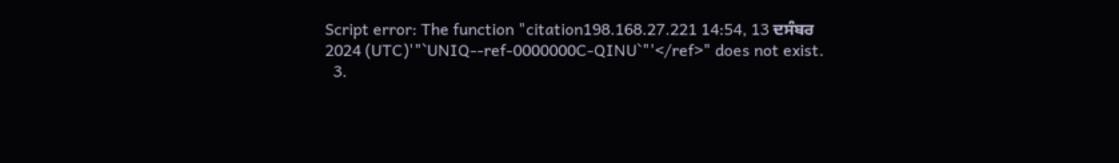Script error: The function "citation198.168.27.221 14:54, 13 ਦਸੰਬਰ 2024 (UTC)'"`UNIQ--ref-0000000C-QINU`"'</ref>" does not exist.
  3.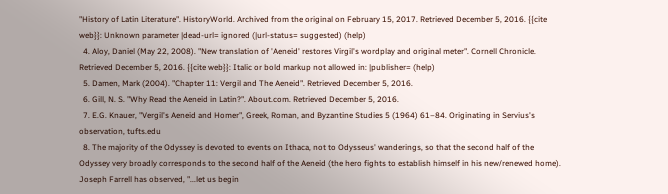"History of Latin Literature". HistoryWorld. Archived from the original on February 15, 2017. Retrieved December 5, 2016. {{cite web}}: Unknown parameter |dead-url= ignored (|url-status= suggested) (help)
  4. Aloy, Daniel (May 22, 2008). "New translation of 'Aeneid' restores Virgil's wordplay and original meter". Cornell Chronicle. Retrieved December 5, 2016. {{cite web}}: Italic or bold markup not allowed in: |publisher= (help)
  5. Damen, Mark (2004). "Chapter 11: Vergil and The Aeneid". Retrieved December 5, 2016.
  6. Gill, N. S. "Why Read the Aeneid in Latin?". About.com. Retrieved December 5, 2016.
  7. E.G. Knauer, "Vergil's Aeneid and Homer", Greek, Roman, and Byzantine Studies 5 (1964) 61–84. Originating in Servius's observation, tufts.edu
  8. The majority of the Odyssey is devoted to events on Ithaca, not to Odysseus' wanderings, so that the second half of the Odyssey very broadly corresponds to the second half of the Aeneid (the hero fights to establish himself in his new/renewed home). Joseph Farrell has observed, "...let us begin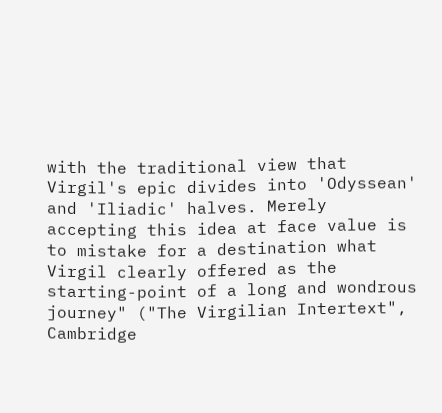with the traditional view that Virgil's epic divides into 'Odyssean' and 'Iliadic' halves. Merely accepting this idea at face value is to mistake for a destination what Virgil clearly offered as the starting-point of a long and wondrous journey" ("The Virgilian Intertext", Cambridge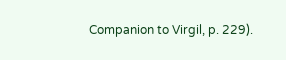Companion to Virgil, p. 229).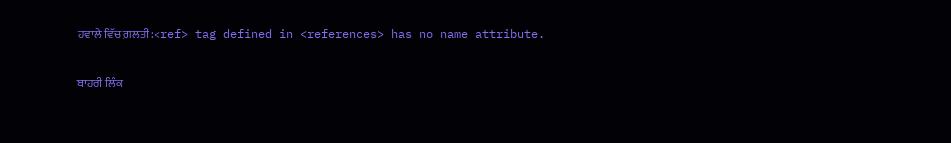ਹਵਾਲੇ ਵਿੱਚ ਗ਼ਲਤੀ:<ref> tag defined in <references> has no name attribute.

ਬਾਹਰੀ ਲਿੰਕ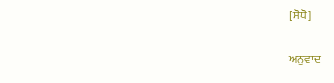[ਸੋਧੋ]

ਅਨੁਵਾਦ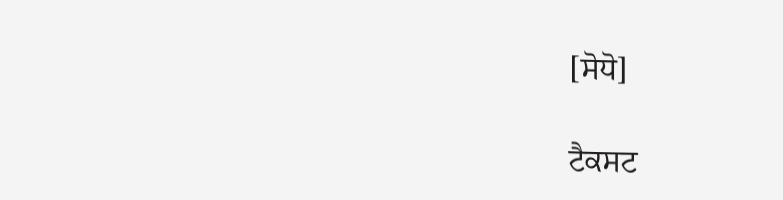[ਸੋਧੋ]

ਟੈਕਸਟ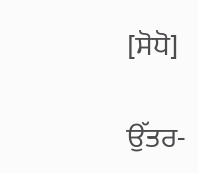[ਸੋਧੋ]

ਉੱਤਰ-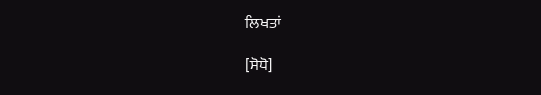ਲਿਖਤਾਂ

[ਸੋਧੋ]